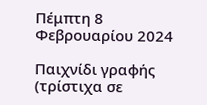Πέμπτη 8 Φεβρουαρίου 2024

Παιχνίδι γραφής (τρίστιχα σε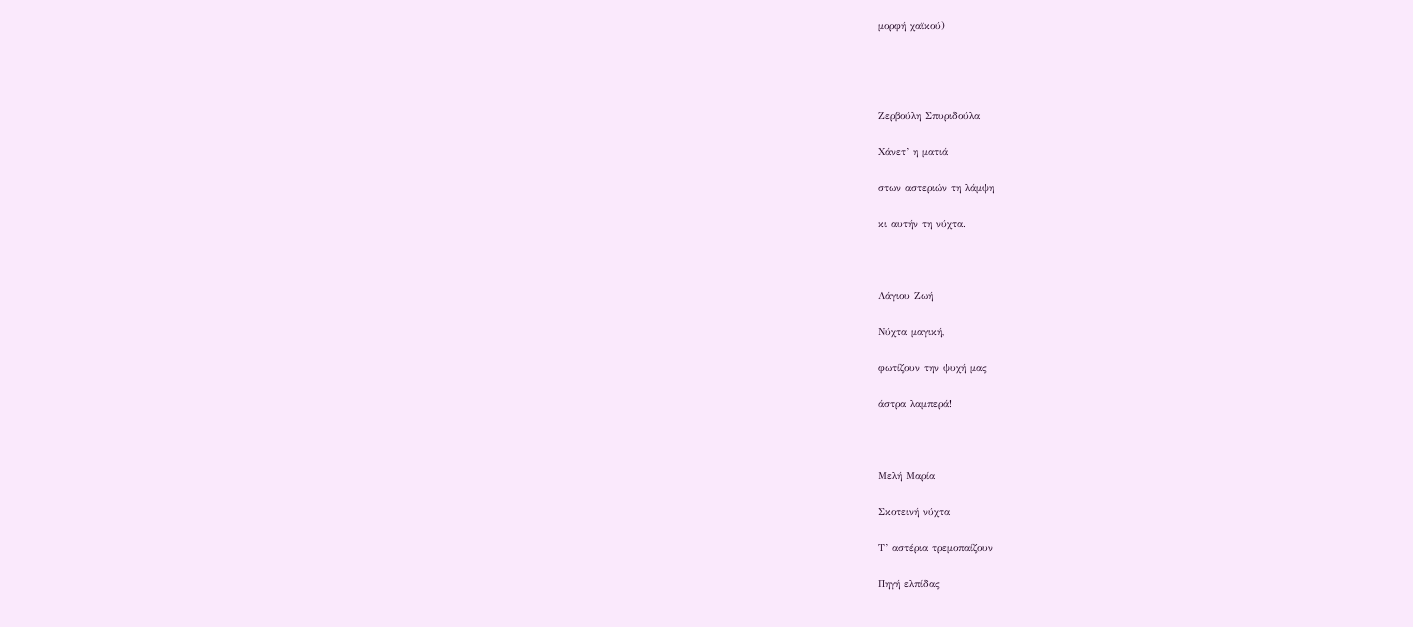μορφή χαϊκού)




Ζερβούλη Σπυριδούλα

Χάνετ’ η ματιά

στων αστεριών τη λάμψη

κι αυτήν τη νύχτα.



Λάγιου Ζωή

Νύχτα μαγική,

φωτίζουν την ψυχή μας

άστρα λαμπερά!



Μελή Μαρία

Σκοτεινή νύχτα

Τ’ αστέρια τρεμοπαίζουν

Πηγή ελπίδας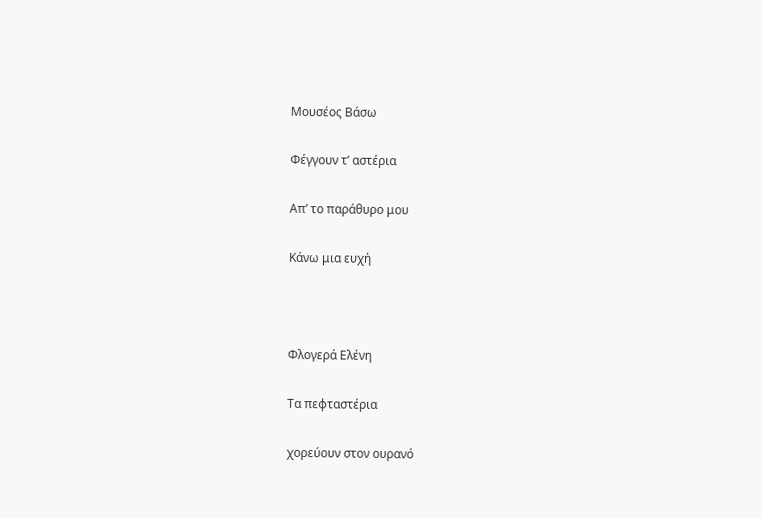Μουσέος Βάσω

Φέγγουν τ’ αστέρια

Απ’ το παράθυρο μου

Κάνω μια ευχή



Φλογερά Ελένη

Τα πεφταστέρια

χορεύουν στον ουρανό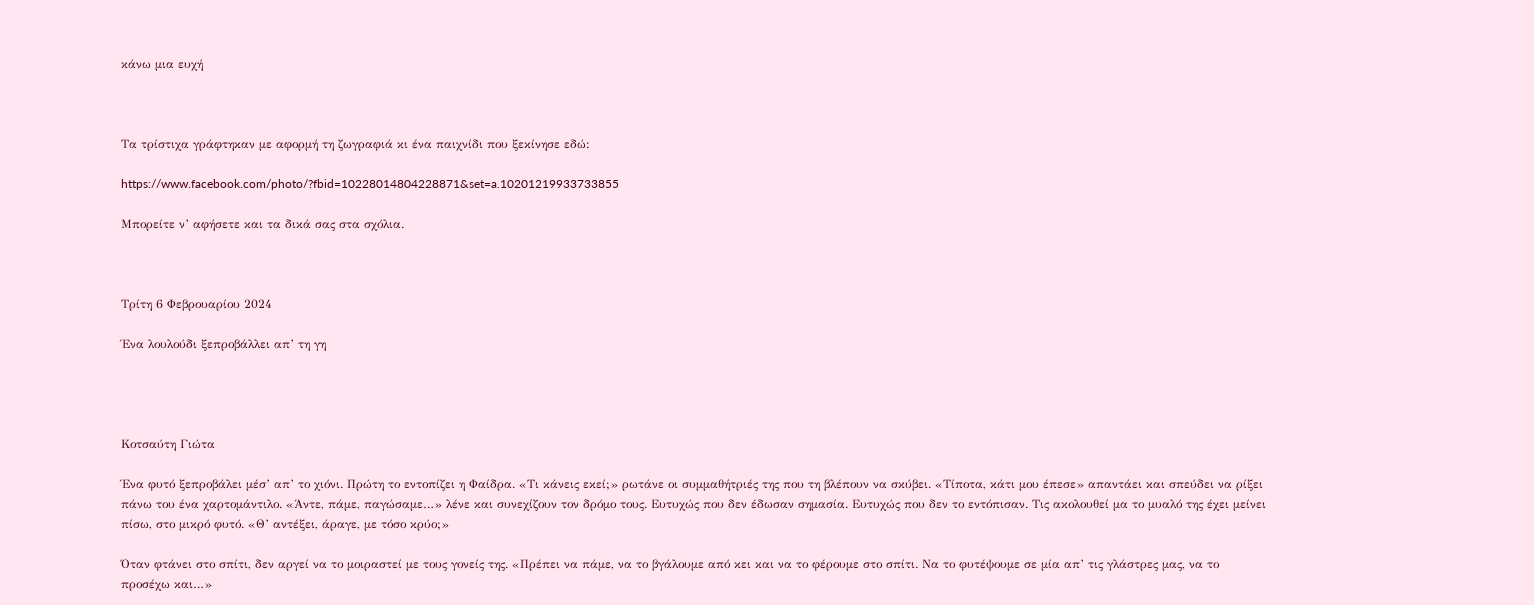κάνω μια ευχή



Τα τρίστιχα γράφτηκαν με αφορμή τη ζωγραφιά κι ένα παιχνίδι που ξεκίνησε εδώ:

https://www.facebook.com/photo/?fbid=10228014804228871&set=a.10201219933733855

Μπορείτε ν’ αφήσετε και τα δικά σας στα σχόλια.



Τρίτη 6 Φεβρουαρίου 2024

Ένα λουλούδι ξεπροβάλλει απ’ τη γη




Κοτσαύτη Γιώτα

Ένα φυτό ξεπροβάλει μέσ’ απ’ το χιόνι. Πρώτη το εντοπίζει η Φαίδρα. «Τι κάνεις εκεί;» ρωτάνε οι συμμαθήτριές της που τη βλέπουν να σκύβει. «Τίποτα, κάτι μου έπεσε» απαντάει και σπεύδει να ρίξει πάνω του ένα χαρτομάντιλο. «Άντε, πάμε, παγώσαμε…» λένε και συνεχίζουν τον δρόμο τους. Ευτυχώς που δεν έδωσαν σημασία. Ευτυχώς που δεν το εντόπισαν. Τις ακολουθεί μα το μυαλό της έχει μείνει πίσω, στο μικρό φυτό. «Θ’ αντέξει, άραγε, με τόσο κρύο;»

Όταν φτάνει στο σπίτι, δεν αργεί να το μοιραστεί με τους γονείς της. «Πρέπει να πάμε, να το βγάλουμε από κει και να το φέρουμε στο σπίτι. Να το φυτέψουμε σε μία απ’ τις γλάστρες μας, να το προσέχω και…»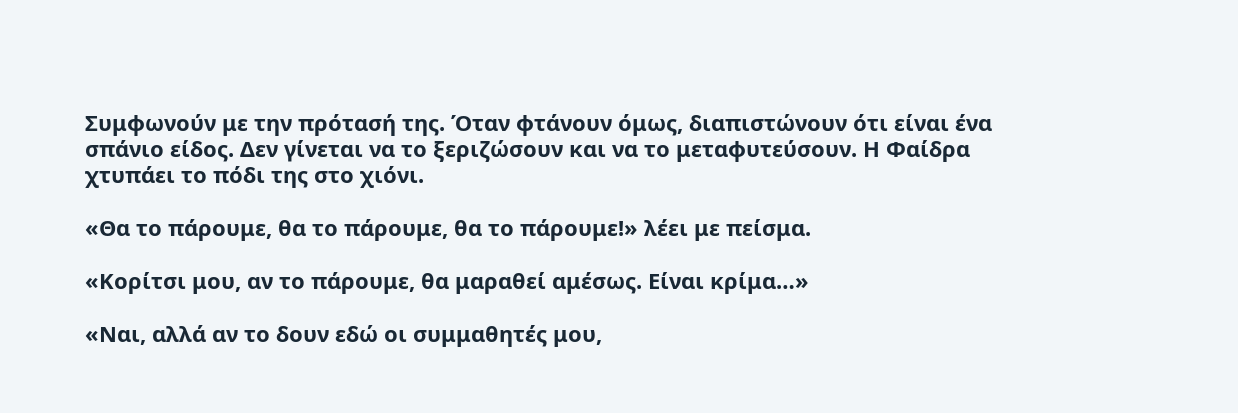Συμφωνούν με την πρότασή της. Όταν φτάνουν όμως, διαπιστώνουν ότι είναι ένα σπάνιο είδος. Δεν γίνεται να το ξεριζώσουν και να το μεταφυτεύσουν. Η Φαίδρα χτυπάει το πόδι της στο χιόνι.

«Θα το πάρουμε, θα το πάρουμε, θα το πάρουμε!» λέει με πείσμα.

«Κορίτσι μου, αν το πάρουμε, θα μαραθεί αμέσως. Είναι κρίμα…»

«Ναι, αλλά αν το δουν εδώ οι συμμαθητές μου,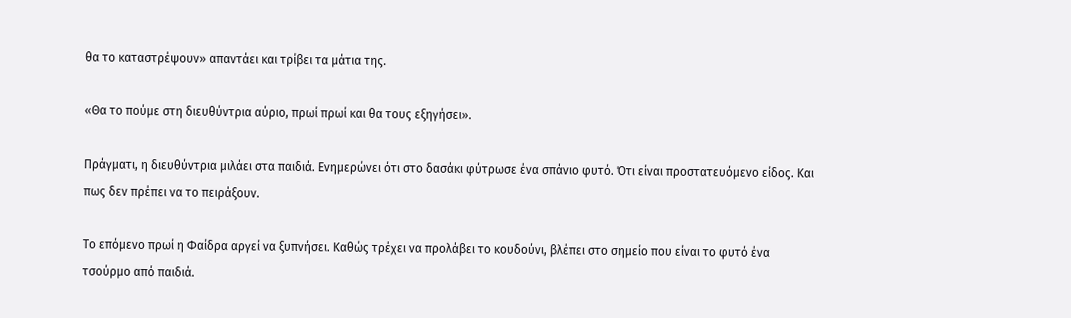θα το καταστρέψουν» απαντάει και τρίβει τα μάτια της.

«Θα το πούμε στη διευθύντρια αύριο, πρωί πρωί και θα τους εξηγήσει».

Πράγματι, η διευθύντρια μιλάει στα παιδιά. Ενημερώνει ότι στο δασάκι φύτρωσε ένα σπάνιο φυτό. Ότι είναι προστατευόμενο είδος. Και πως δεν πρέπει να το πειράξουν.

Το επόμενο πρωί η Φαίδρα αργεί να ξυπνήσει. Καθώς τρέχει να προλάβει το κουδούνι, βλέπει στο σημείο που είναι το φυτό ένα τσούρμο από παιδιά.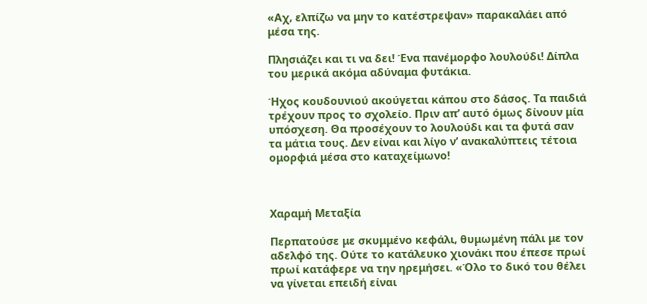«Αχ, ελπίζω να μην το κατέστρεψαν» παρακαλάει από μέσα της.

Πλησιάζει και τι να δει! Ένα πανέμορφο λουλούδι! Δίπλα του μερικά ακόμα αδύναμα φυτάκια.

Ήχος κουδουνιού ακούγεται κάπου στο δάσος. Τα παιδιά τρέχουν προς το σχολείο. Πριν απ’ αυτό όμως δίνουν μία υπόσχεση. Θα προσέχουν το λουλούδι και τα φυτά σαν τα μάτια τους. Δεν είναι και λίγο ν’ ανακαλύπτεις τέτοια ομορφιά μέσα στο καταχείμωνο!



Χαραμή Μεταξία

Περπατούσε με σκυμμένο κεφάλι, θυμωμένη πάλι με τον αδελφό της. Ούτε το κατάλευκο χιονάκι που έπεσε πρωί πρωί κατάφερε να την ηρεμήσει. «Όλο το δικό του θέλει να γίνεται επειδή είναι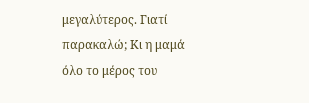μεγαλύτερος. Γιατί παρακαλώ; Κι η μαμά όλο το μέρος του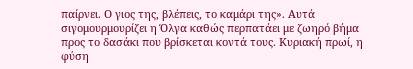παίρνει. Ο γιος της, βλέπεις, το καμάρι της». Αυτά σιγομουρμουρίζει η Όλγα καθώς περπατάει με ζωηρό βήμα προς το δασάκι που βρίσκεται κοντά τους. Κυριακή πρωί, η φύση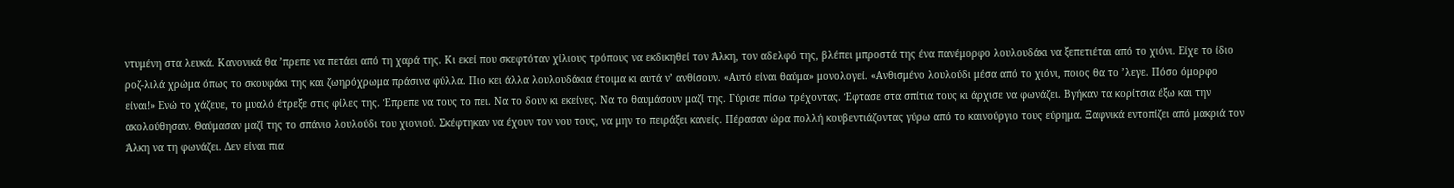ντυμένη στα λευκά. Κανονικά θα ’πρεπε να πετάει από τη χαρά της. Κι εκεί που σκεφτόταν χίλιους τρόπους να εκδικηθεί τον Άλκη, τον αδελφό της, βλέπει μπροστά της ένα πανέμορφο λουλουδάκι να ξεπετιέται από το χιόνι. Είχε το ίδιο ροζ-λιλά χρώμα όπως το σκουφάκι της και ζωηρόχρωμα πράσινα φύλλα. Πιο κει άλλα λουλουδάκια έτοιμα κι αυτά ν’ ανθίσουν. «Αυτό είναι θαύμα» μονολογεί. «Ανθισμένο λουλούδι μέσα από το χιόνι, ποιος θα το ’λεγε. Πόσο όμορφο είναι!» Ενώ το χάζευε, το μυαλό έτρεξε στις φίλες της. Έπρεπε να τους το πει. Να το δουν κι εκείνες. Να το θαυμάσουν μαζί της. Γύρισε πίσω τρέχοντας. Έφτασε στα σπίτια τους κι άρχισε να φωνάζει. Βγήκαν τα κορίτσια έξω και την ακολούθησαν. Θαύμασαν μαζί της το σπάνιο λουλούδι του χιονιού. Σκέφτηκαν να έχουν τον νου τους, να μην το πειράξει κανείς. Πέρασαν ώρα πολλή κουβεντιάζοντας γύρω από το καινούργιο τους εύρημα. Ξαφνικά εντοπίζει από μακριά τον Άλκη να τη φωνάζει. Δεν είναι πια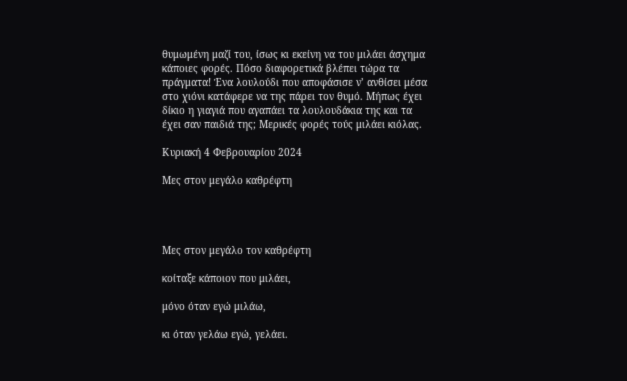θυμωμένη μαζί του, ίσως κι εκείνη να του μιλάει άσχημα κάποιες φορές. Πόσο διαφορετικά βλέπει τώρα τα πράγματα! Ένα λουλούδι που αποφάσισε ν’ ανθίσει μέσα στο χιόνι κατάφερε να της πάρει τον θυμό. Μήπως έχει δίκιο η γιαγιά που αγαπάει τα λουλουδάκια της και τα έχει σαν παιδιά της; Μερικές φορές τούς μιλάει κιόλας.

Κυριακή 4 Φεβρουαρίου 2024

Μες στον μεγάλο καθρέφτη




Μες στον μεγάλο τον καθρέφτη

κοίταξε κάποιον που μιλάει,

μόνο όταν εγώ μιλάω,

κι όταν γελάω εγώ, γελάει.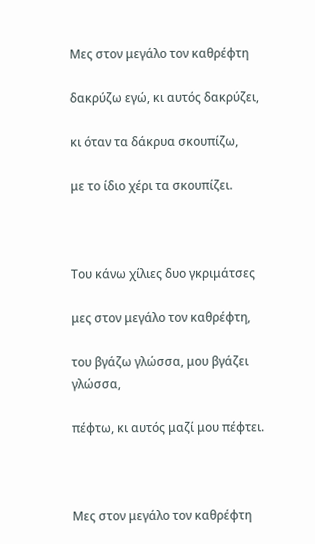Μες στον μεγάλο τον καθρέφτη

δακρύζω εγώ, κι αυτός δακρύζει,

κι όταν τα δάκρυα σκουπίζω,

με το ίδιο χέρι τα σκουπίζει.



Του κάνω χίλιες δυο γκριμάτσες

μες στον μεγάλο τον καθρέφτη,

του βγάζω γλώσσα, μου βγάζει γλώσσα,

πέφτω, κι αυτός μαζί μου πέφτει.



Μες στον μεγάλο τον καθρέφτη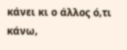κάνει κι ο άλλος ό,τι κάνω,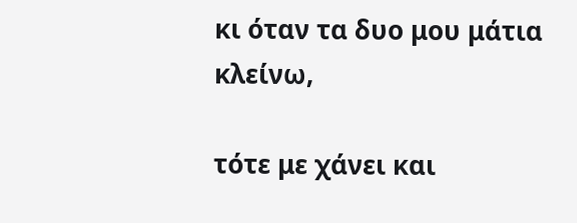κι όταν τα δυο μου μάτια κλείνω,

τότε με χάνει και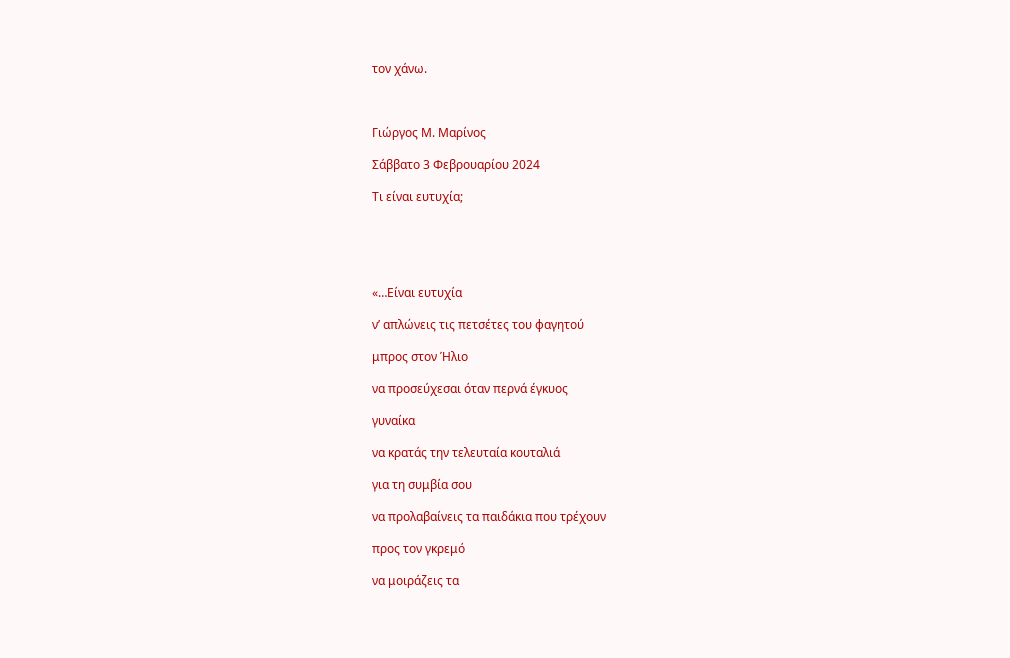τον χάνω.



Γιώργος Μ. Μαρίνος

Σάββατο 3 Φεβρουαρίου 2024

Τι είναι ευτυχία;





«…Είναι ευτυχία

ν’ απλώνεις τις πετσέτες του φαγητού

μπρος στον Ήλιο

να προσεύχεσαι όταν περνά έγκυος

γυναίκα

να κρατάς την τελευταία κουταλιά

για τη συμβία σου

να προλαβαίνεις τα παιδάκια που τρέχουν

προς τον γκρεμό

να μοιράζεις τα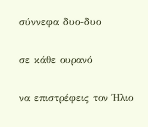σύννεφα δυο-δυο

σε κάθε ουρανό

να επιστρέφεις τον Ήλιο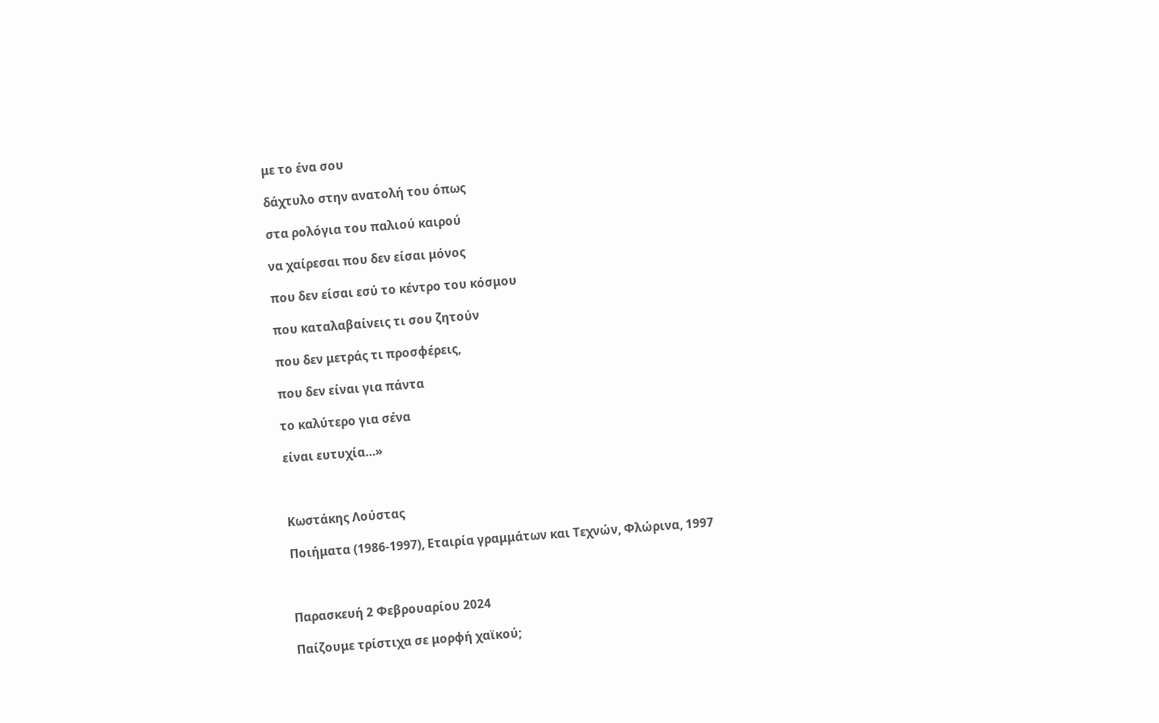με το ένα σου

δάχτυλο στην ανατολή του όπως

στα ρολόγια του παλιού καιρού

να χαίρεσαι που δεν είσαι μόνος

που δεν είσαι εσύ το κέντρο του κόσμου

που καταλαβαίνεις τι σου ζητούν

που δεν μετράς τι προσφέρεις,

που δεν είναι για πάντα

το καλύτερο για σένα

είναι ευτυχία…»



Κωστάκης Λούστας

Ποιήματα (1986-1997), Εταιρία γραμμάτων και Τεχνών, Φλώρινα, 1997



Παρασκευή 2 Φεβρουαρίου 2024

Παίζουμε τρίστιχα σε μορφή χαϊκού;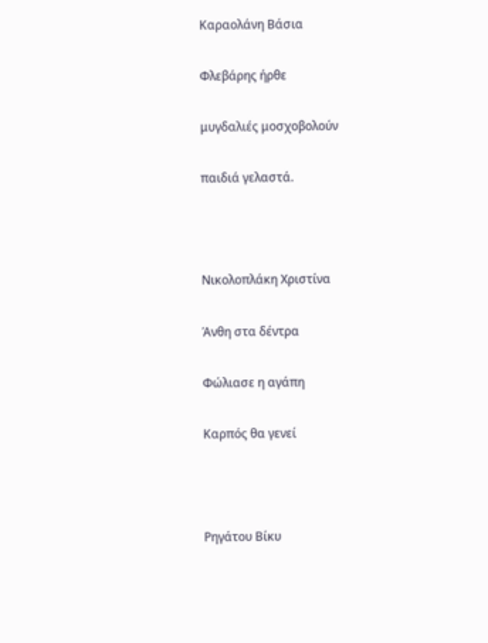Καραολάνη Βάσια

Φλεβάρης ήρθε

μυγδαλιές μοσχοβολούν

παιδιά γελαστά.



Νικολοπλάκη Χριστίνα

Άνθη στα δέντρα

Φώλιασε η αγάπη

Καρπός θα γενεί



Ρηγάτου Βίκυ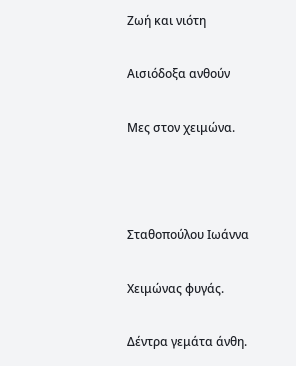Ζωή και νιότη

Αισιόδοξα ανθούν

Μες στον χειμώνα.



Σταθοπούλου Ιωάννα

Χειμώνας φυγάς.

Δέντρα γεμάτα άνθη.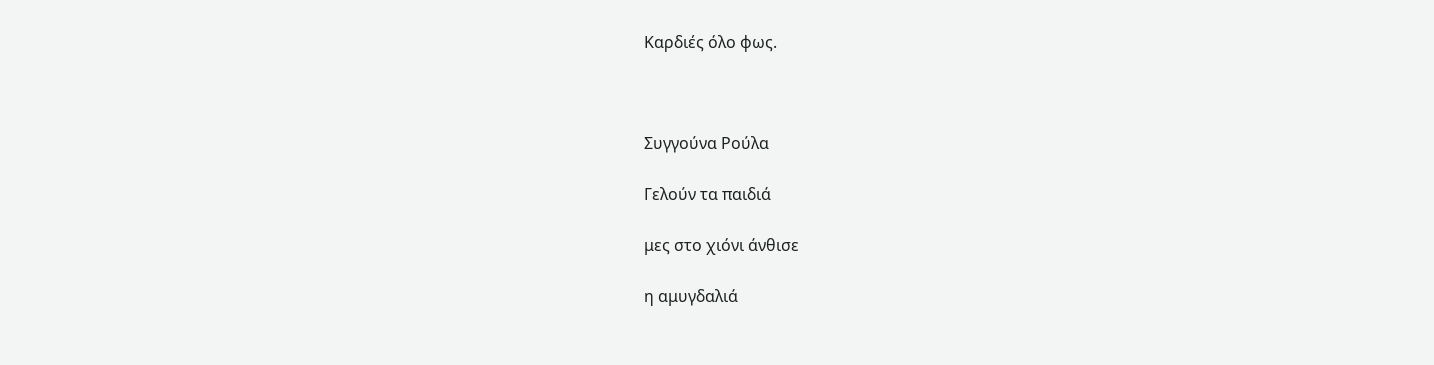Καρδιές όλο φως.



Συγγούνα Ρούλα

Γελούν τα παιδιά

μες στο χιόνι άνθισε

η αμυγδαλιά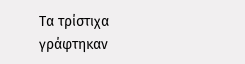Τα τρίστιχα γράφτηκαν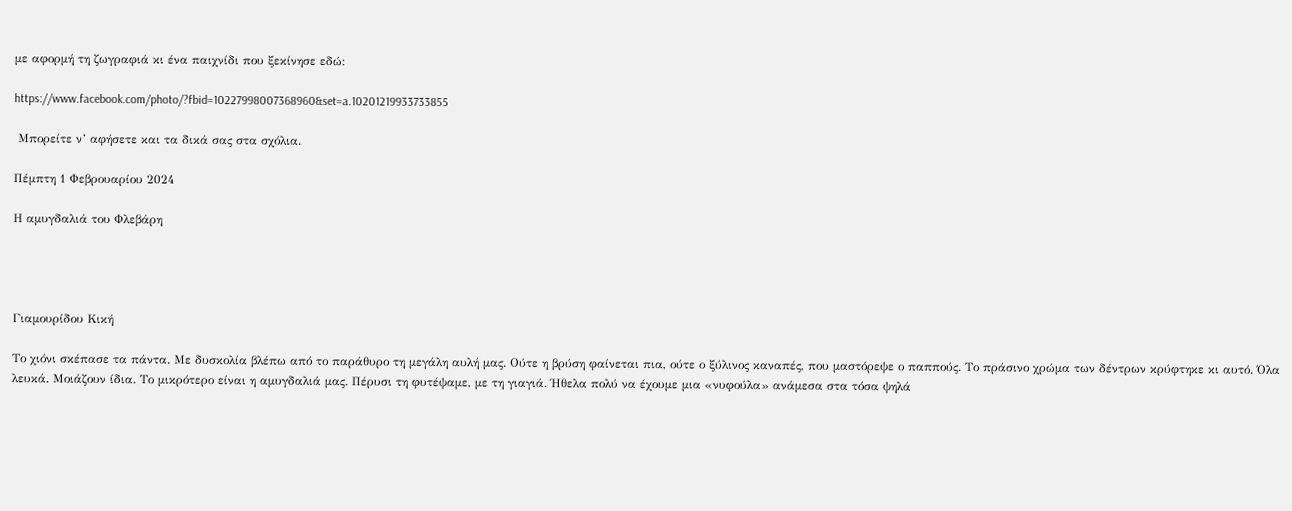με αφορμή τη ζωγραφιά κι ένα παιχνίδι που ξεκίνησε εδώ:

https://www.facebook.com/photo/?fbid=10227998007368960&set=a.10201219933733855

 Μπορείτε ν’ αφήσετε και τα δικά σας στα σχόλια.

Πέμπτη 1 Φεβρουαρίου 2024

Η αμυγδαλιά του Φλεβάρη




Γιαμουρίδου Κική

Το χιόνι σκέπασε τα πάντα. Με δυσκολία βλέπω από το παράθυρο τη μεγάλη αυλή μας. Ούτε η βρύση φαίνεται πια, ούτε ο ξύλινος καναπές, που μαστόρεψε ο παππούς. Το πράσινο χρώμα των δέντρων κρύφτηκε κι αυτό. Όλα λευκά. Μοιάζουν ίδια. Το μικρότερο είναι η αμυγδαλιά μας. Πέρυσι τη φυτέψαμε, με τη γιαγιά. Ήθελα πολύ να έχουμε μια «νυφούλα» ανάμεσα στα τόσα ψηλά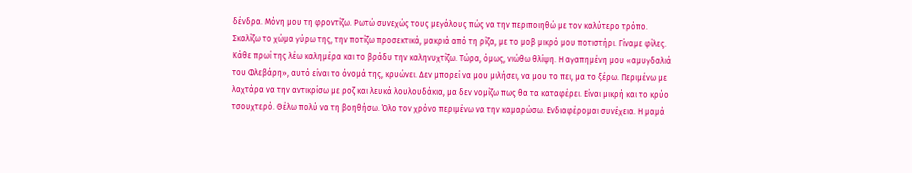δένδρα. Μόνη μου τη φροντίζω. Ρωτώ συνεχώς τους μεγάλους πώς να την περιποιηθώ με τον καλύτερο τρόπο. Σκαλίζω το χώμα γύρω της, την ποτίζω προσεκτικά, μακριά από τη ρίζα, με το μοβ μικρό μου ποτιστήρι. Γίναμε φίλες. Κάθε πρωί της λέω καλημέρα και το βράδυ την καληνυχτίζω. Τώρα, όμως, νιώθω θλίψη. Η αγαπημένη μου «αμυγδαλιά του Φλεβάρη», αυτό είναι το όνομά της, κρυώνει. Δεν μπορεί να μου μιλήσει, να μου το πει, μα το ξέρω. Περιμένω με λαχτάρα να την αντικρίσω με ροζ και λευκά λουλουδάκια, μα δεν νομίζω πως θα τα καταφέρει. Είναι μικρή και το κρύο τσουχτερό. Θέλω πολύ να τη βοηθήσω. Όλο τον χρόνο περιμένω να την καμαρώσω. Ενδιαφέρομαι συνέχεια. Η μαμά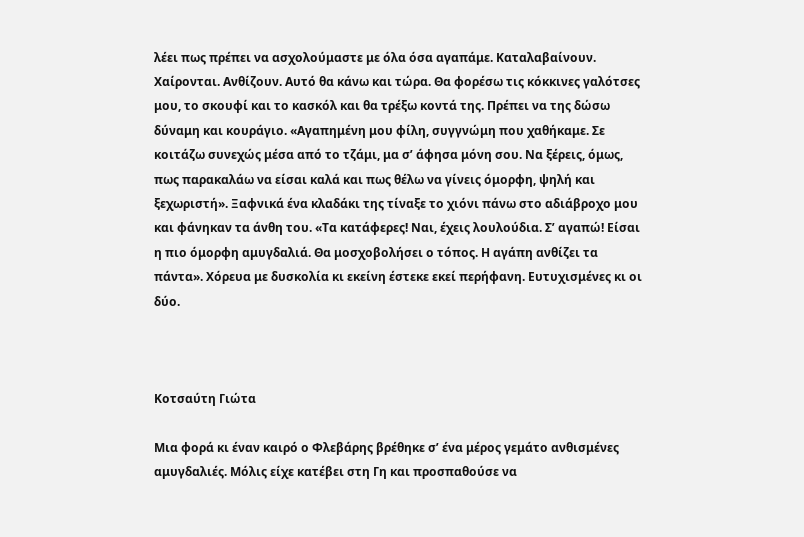λέει πως πρέπει να ασχολούμαστε με όλα όσα αγαπάμε. Καταλαβαίνουν. Χαίρονται. Ανθίζουν. Αυτό θα κάνω και τώρα. Θα φορέσω τις κόκκινες γαλότσες μου, το σκουφί και το κασκόλ και θα τρέξω κοντά της. Πρέπει να της δώσω δύναμη και κουράγιο. «Αγαπημένη μου φίλη, συγγνώμη που χαθήκαμε. Σε κοιτάζω συνεχώς μέσα από το τζάμι, μα σ’ άφησα μόνη σου. Να ξέρεις, όμως, πως παρακαλάω να είσαι καλά και πως θέλω να γίνεις όμορφη, ψηλή και ξεχωριστή». Ξαφνικά ένα κλαδάκι της τίναξε το χιόνι πάνω στο αδιάβροχο μου και φάνηκαν τα άνθη του. «Τα κατάφερες! Ναι, έχεις λουλούδια. Σ’ αγαπώ! Είσαι η πιο όμορφη αμυγδαλιά. Θα μοσχοβολήσει ο τόπος. Η αγάπη ανθίζει τα πάντα». Χόρευα με δυσκολία κι εκείνη έστεκε εκεί περήφανη. Ευτυχισμένες κι οι δύο.



Κοτσαύτη Γιώτα

Μια φορά κι έναν καιρό ο Φλεβάρης βρέθηκε σ’ ένα μέρος γεμάτο ανθισμένες αμυγδαλιές. Μόλις είχε κατέβει στη Γη και προσπαθούσε να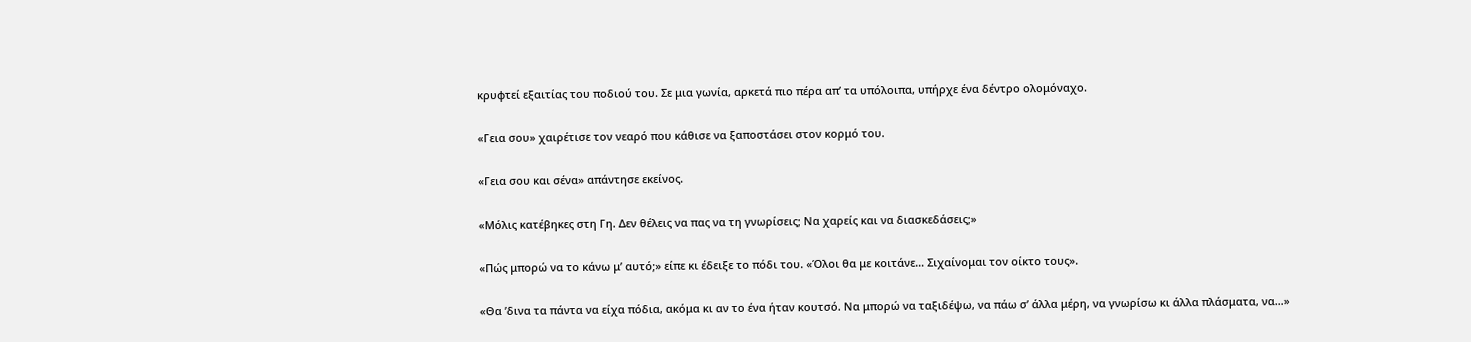κρυφτεί εξαιτίας του ποδιού του. Σε μια γωνία, αρκετά πιο πέρα απ’ τα υπόλοιπα, υπήρχε ένα δέντρο ολομόναχο.

«Γεια σου» χαιρέτισε τον νεαρό που κάθισε να ξαποστάσει στον κορμό του.

«Γεια σου και σένα» απάντησε εκείνος.

«Μόλις κατέβηκες στη Γη. Δεν θέλεις να πας να τη γνωρίσεις; Να χαρείς και να διασκεδάσεις;»

«Πώς μπορώ να το κάνω μ’ αυτό;» είπε κι έδειξε το πόδι του. «Όλοι θα με κοιτάνε… Σιχαίνομαι τον οίκτο τους».

«Θα ’δινα τα πάντα να είχα πόδια, ακόμα κι αν το ένα ήταν κουτσό. Να μπορώ να ταξιδέψω, να πάω σ’ άλλα μέρη, να γνωρίσω κι άλλα πλάσματα, να…»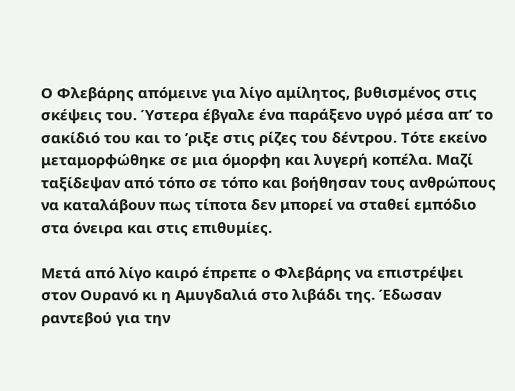Ο Φλεβάρης απόμεινε για λίγο αμίλητος, βυθισμένος στις σκέψεις του. Ύστερα έβγαλε ένα παράξενο υγρό μέσα απ’ το σακίδιό του και το ’ριξε στις ρίζες του δέντρου. Τότε εκείνο μεταμορφώθηκε σε μια όμορφη και λυγερή κοπέλα. Μαζί ταξίδεψαν από τόπο σε τόπο και βοήθησαν τους ανθρώπους να καταλάβουν πως τίποτα δεν μπορεί να σταθεί εμπόδιο στα όνειρα και στις επιθυμίες.

Μετά από λίγο καιρό έπρεπε ο Φλεβάρης να επιστρέψει στον Ουρανό κι η Αμυγδαλιά στο λιβάδι της. Έδωσαν ραντεβού για την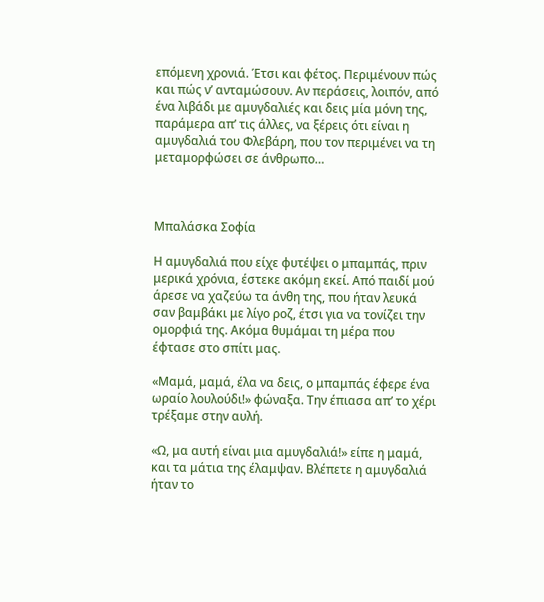επόμενη χρονιά. Έτσι και φέτος. Περιμένουν πώς και πώς ν’ ανταμώσουν. Αν περάσεις, λοιπόν, από ένα λιβάδι με αμυγδαλιές και δεις μία μόνη της, παράμερα απ’ τις άλλες, να ξέρεις ότι είναι η αμυγδαλιά του Φλεβάρη, που τον περιμένει να τη μεταμορφώσει σε άνθρωπο…



Μπαλάσκα Σοφία

Η αμυγδαλιά που είχε φυτέψει ο μπαμπάς, πριν μερικά χρόνια, έστεκε ακόμη εκεί. Από παιδί μού άρεσε να χαζεύω τα άνθη της, που ήταν λευκά σαν βαμβάκι με λίγο ροζ, έτσι για να τονίζει την ομορφιά της. Ακόμα θυμάμαι τη μέρα που έφτασε στο σπίτι μας.

«Μαμά, μαμά, έλα να δεις, ο μπαμπάς έφερε ένα ωραίο λουλούδι!» φώναξα. Την έπιασα απ’ το χέρι τρέξαμε στην αυλή.

«Ω, μα αυτή είναι μια αμυγδαλιά!» είπε η μαμά, και τα μάτια της έλαμψαν. Βλέπετε η αμυγδαλιά ήταν το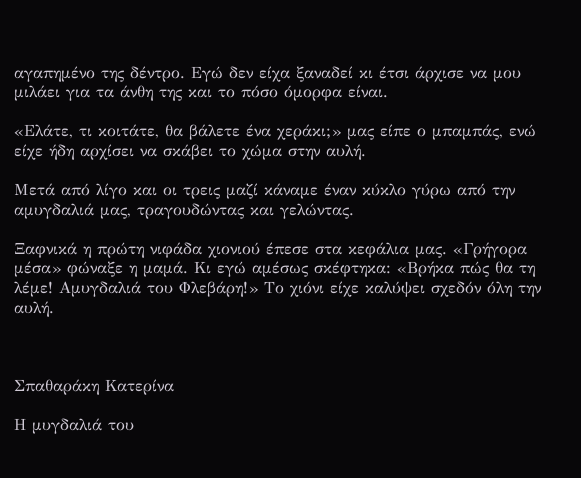αγαπημένο της δέντρο. Εγώ δεν είχα ξαναδεί κι έτσι άρχισε να μου μιλάει για τα άνθη της και το πόσο όμορφα είναι.

«Ελάτε, τι κοιτάτε, θα βάλετε ένα χεράκι;» μας είπε ο μπαμπάς, ενώ είχε ήδη αρχίσει να σκάβει το χώμα στην αυλή.

Μετά από λίγο και οι τρεις μαζί κάναμε έναν κύκλο γύρω από την αμυγδαλιά μας, τραγουδώντας και γελώντας.

Ξαφνικά η πρώτη νιφάδα χιονιού έπεσε στα κεφάλια μας. «Γρήγορα μέσα» φώναξε η μαμά. Κι εγώ αμέσως σκέφτηκα: «Βρήκα πώς θα τη λέμε! Αμυγδαλιά του Φλεβάρη!» Το χιόνι είχε καλύψει σχεδόν όλη την αυλή.



Σπαθαράκη Κατερίνα

Η μυγδαλιά του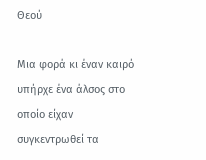Θεού

Μια φορά κι έναν καιρό υπήρχε ένα άλσος στο οποίο είχαν συγκεντρωθεί τα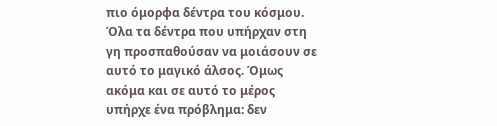πιο όμορφα δέντρα του κόσμου. Όλα τα δέντρα που υπήρχαν στη γη προσπαθούσαν να μοιάσουν σε αυτό το μαγικό άλσος. Όμως ακόμα και σε αυτό το μέρος υπήρχε ένα πρόβλημα: δεν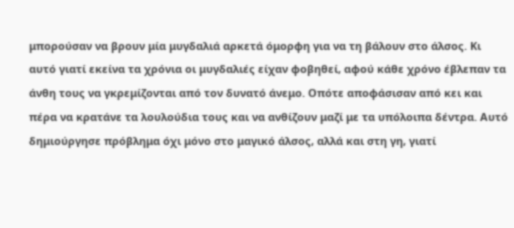μπορούσαν να βρουν μία μυγδαλιά αρκετά όμορφη για να τη βάλουν στο άλσος. Κι αυτό γιατί εκείνα τα χρόνια οι μυγδαλιές είχαν φοβηθεί, αφού κάθε χρόνο έβλεπαν τα άνθη τους να γκρεμίζονται από τον δυνατό άνεμο. Οπότε αποφάσισαν από κει και πέρα να κρατάνε τα λουλούδια τους και να ανθίζουν μαζί με τα υπόλοιπα δέντρα. Αυτό δημιούργησε πρόβλημα όχι μόνο στο μαγικό άλσος, αλλά και στη γη, γιατί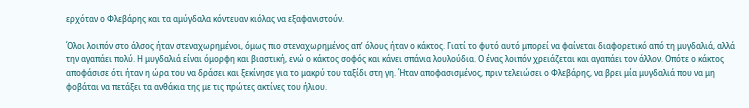ερχόταν ο Φλεβάρης και τα αμύγδαλα κόντευαν κιόλας να εξαφανιστούν.

Όλοι λοιπόν στο άλσος ήταν στεναχωρημένοι, όμως πιο στεναχωρημένος απ’ όλους ήταν ο κάκτος. Γιατί το φυτό αυτό μπορεί να φαίνεται διαφορετικό από τη μυγδαλιά, αλλά την αγαπάει πολύ. Η μυγδαλιά είναι όμορφη και βιαστική, ενώ ο κάκτος σοφός και κάνει σπάνια λουλούδια. Ο ένας λοιπόν χρειάζεται και αγαπάει τον άλλον. Οπότε ο κάκτος αποφάσισε ότι ήταν η ώρα του να δράσει και ξεκίνησε για το μακρύ του ταξίδι στη γη. Ήταν αποφασισμένος, πριν τελειώσει ο Φλεβάρης, να βρει μία μυγδαλιά που να μη φοβάται να πετάξει τα ανθάκια της με τις πρώτες ακτίνες του ήλιου.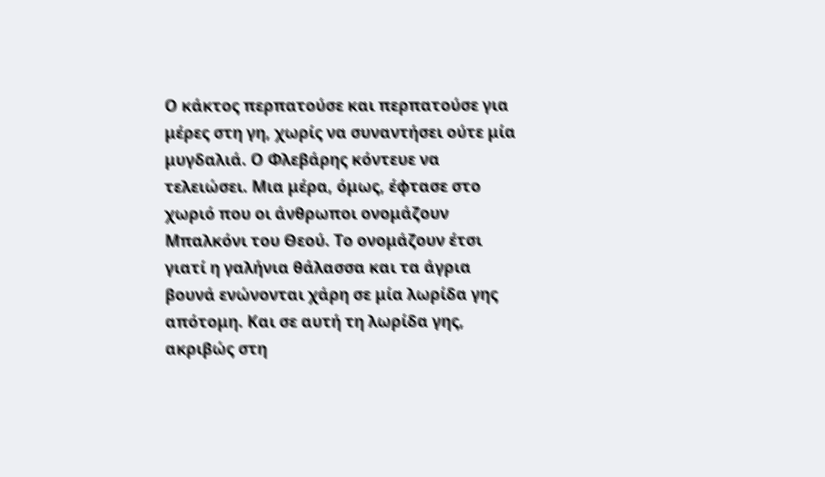Ο κάκτος περπατούσε και περπατούσε για μέρες στη γη, χωρίς να συναντήσει ούτε μία μυγδαλιά. Ο Φλεβάρης κόντευε να τελειώσει. Μια μέρα, όμως, έφτασε στο χωριό που οι άνθρωποι ονομάζουν Μπαλκόνι του Θεού. Το ονομάζουν έτσι γιατί η γαλήνια θάλασσα και τα άγρια βουνά ενώνονται χάρη σε μία λωρίδα γης απότομη. Και σε αυτή τη λωρίδα γης, ακριβώς στη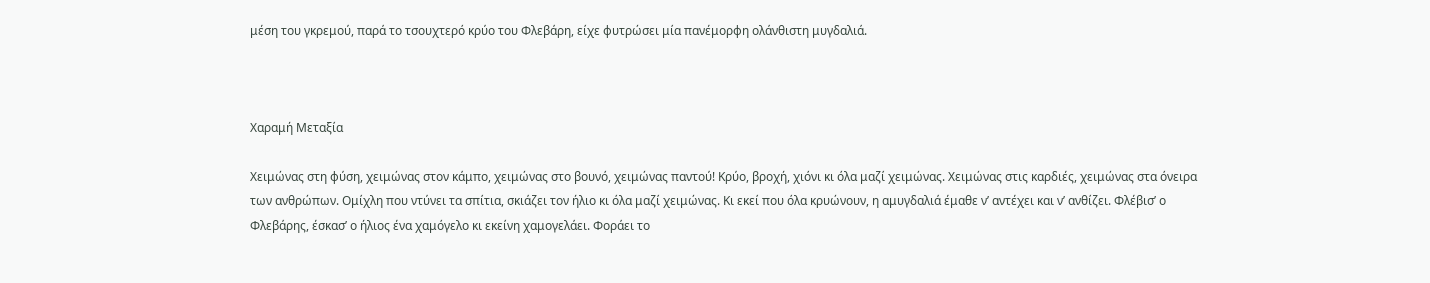μέση του γκρεμού, παρά το τσουχτερό κρύο του Φλεβάρη, είχε φυτρώσει μία πανέμορφη ολάνθιστη μυγδαλιά.



Χαραμή Μεταξία

Χειμώνας στη φύση, χειμώνας στον κάμπο, χειμώνας στο βουνό, χειμώνας παντού! Κρύο, βροχή, χιόνι κι όλα μαζί χειμώνας. Χειμώνας στις καρδιές, χειμώνας στα όνειρα των ανθρώπων. Ομίχλη που ντύνει τα σπίτια, σκιάζει τον ήλιο κι όλα μαζί χειμώνας. Κι εκεί που όλα κρυώνουν, η αμυγδαλιά έμαθε ν’ αντέχει και ν’ ανθίζει. Φλέβισ’ ο Φλεβάρης, έσκασ’ ο ήλιος ένα χαμόγελο κι εκείνη χαμογελάει. Φοράει το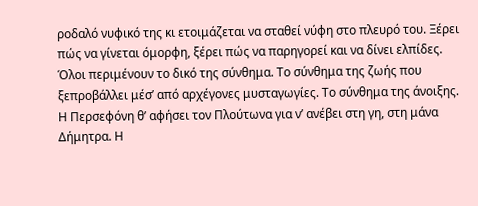ροδαλό νυφικό της κι ετοιμάζεται να σταθεί νύφη στο πλευρό του. Ξέρει πώς να γίνεται όμορφη, ξέρει πώς να παρηγορεί και να δίνει ελπίδες. Όλοι περιμένουν το δικό της σύνθημα. Το σύνθημα της ζωής που ξεπροβάλλει μέσ’ από αρχέγονες μυσταγωγίες. Το σύνθημα της άνοιξης. Η Περσεφόνη θ’ αφήσει τον Πλούτωνα για ν’ ανέβει στη γη, στη μάνα Δήμητρα. Η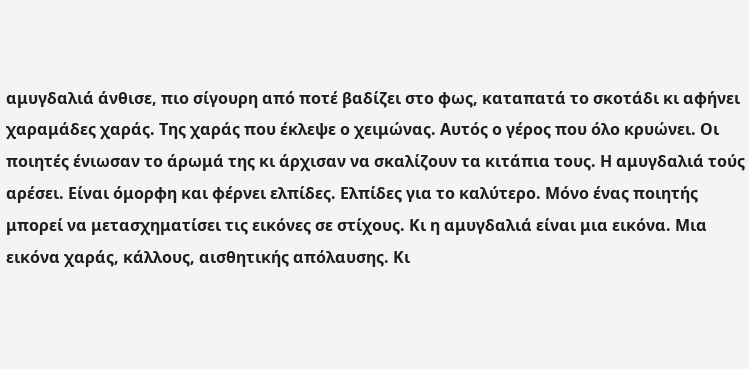αμυγδαλιά άνθισε, πιο σίγουρη από ποτέ βαδίζει στο φως, καταπατά το σκοτάδι κι αφήνει χαραμάδες χαράς. Της χαράς που έκλεψε ο χειμώνας. Αυτός ο γέρος που όλο κρυώνει. Οι ποιητές ένιωσαν το άρωμά της κι άρχισαν να σκαλίζουν τα κιτάπια τους. Η αμυγδαλιά τούς αρέσει. Είναι όμορφη και φέρνει ελπίδες. Ελπίδες για το καλύτερο. Μόνο ένας ποιητής μπορεί να μετασχηματίσει τις εικόνες σε στίχους. Κι η αμυγδαλιά είναι μια εικόνα. Μια εικόνα χαράς, κάλλους, αισθητικής απόλαυσης. Κι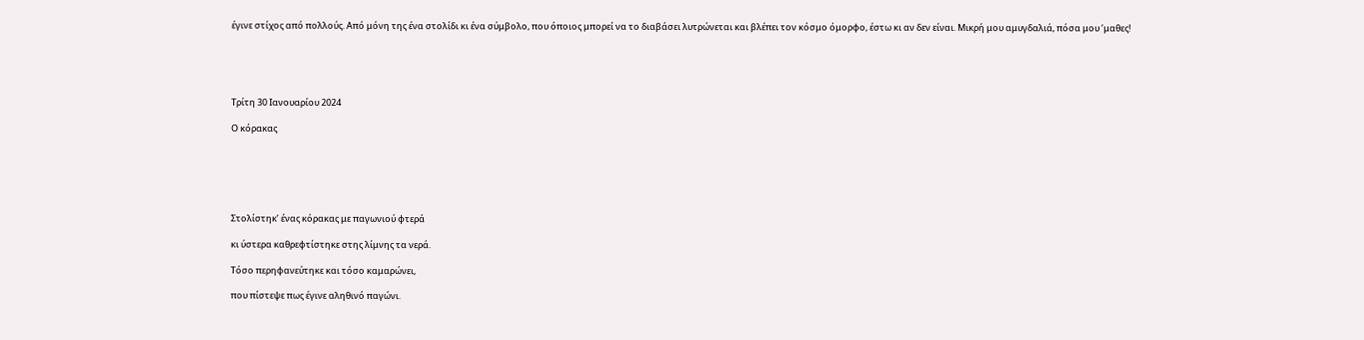έγινε στίχος από πολλούς. Από μόνη της ένα στολίδι κι ένα σύμβολο, που όποιος μπορεί να το διαβάσει λυτρώνεται και βλέπει τον κόσμο όμορφο, έστω κι αν δεν είναι. Μικρή μου αμυγδαλιά, πόσα μου ’μαθες!





Τρίτη 30 Ιανουαρίου 2024

Ο κόρακας






Στολίστηκ’ ένας κόρακας με παγωνιού φτερά

κι ύστερα καθρεφτίστηκε στης λίμνης τα νερά.

Τόσο περηφανεύτηκε και τόσο καμαρώνει,

που πίστεψε πως έγινε αληθινό παγώνι.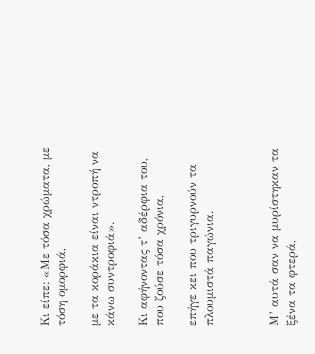Κι είπε: «Με τόσα χρώματα, με τόση ομορφιά,

με τα κοράκια είναι ντροπή να κάνω συντροφιά».

Κι αφήνοντας τ’ αδέρφια του, που ζούσε τόσα χρόνια,

επήγε κει που τριγυρνούν τα πλουμιστά παγώνια.



Μ’ αυτά σαν να μυρίστηκαν τα ξένα τα φτερά,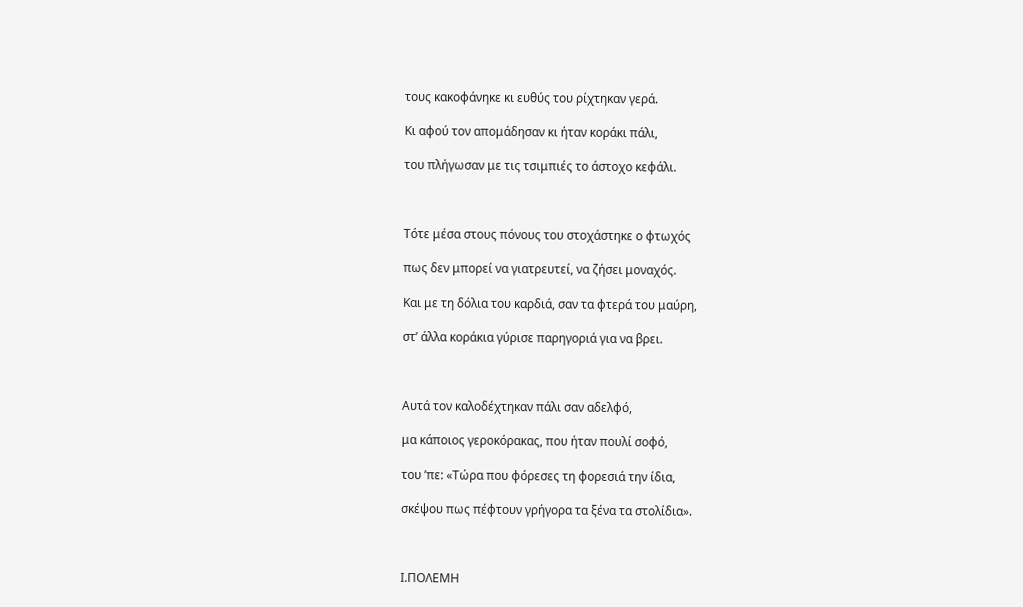τους κακοφάνηκε κι ευθύς του ρίχτηκαν γερά.

Κι αφού τον απομάδησαν κι ήταν κοράκι πάλι,

του πλήγωσαν με τις τσιμπιές το άστοχο κεφάλι.



Τότε μέσα στους πόνους του στοχάστηκε ο φτωχός

πως δεν μπορεί να γιατρευτεί, να ζήσει μοναχός.

Και με τη δόλια του καρδιά, σαν τα φτερά του μαύρη,

στ’ άλλα κοράκια γύρισε παρηγοριά για να βρει.



Αυτά τον καλοδέχτηκαν πάλι σαν αδελφό,

μα κάποιος γεροκόρακας, που ήταν πουλί σοφό,

του ’πε: «Τώρα που φόρεσες τη φορεσιά την ίδια,

σκέψου πως πέφτουν γρήγορα τα ξένα τα στολίδια».



Ι.ΠΟΛΕΜΗ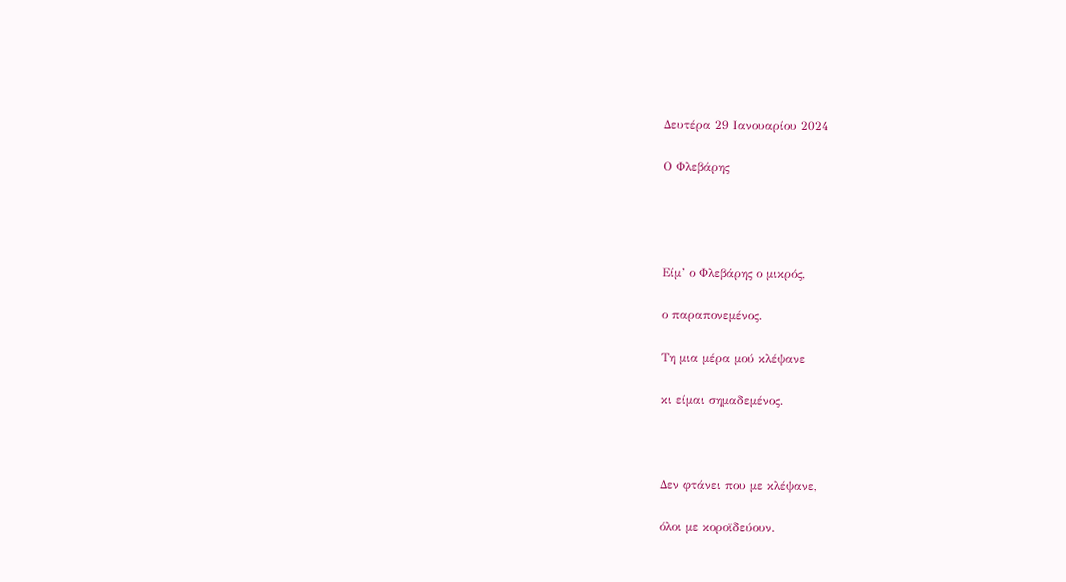Δευτέρα 29 Ιανουαρίου 2024

Ο Φλεβάρης




Είμ’ ο Φλεβάρης ο μικρός,

ο παραπονεμένος.

Τη μια μέρα μού κλέψανε

κι είμαι σημαδεμένος.



Δεν φτάνει που με κλέψανε,

όλοι με κοροϊδεύουν.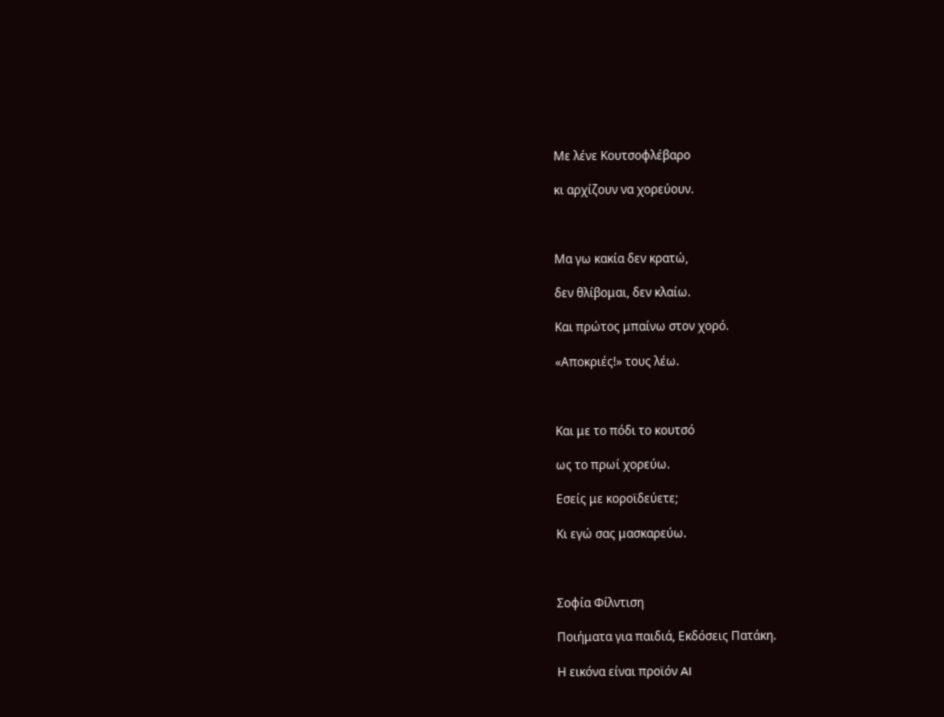Με λένε Κουτσοφλέβαρο

κι αρχίζουν να χορεύουν.



Μα γω κακία δεν κρατώ,

δεν θλίβομαι, δεν κλαίω.

Και πρώτος μπαίνω στον χορό.

«Αποκριές!» τους λέω.



Και με το πόδι το κουτσό

ως το πρωί χορεύω.

Εσείς με κοροϊδεύετε;

Κι εγώ σας μασκαρεύω.



Σοφία Φίλντιση

Ποιήματα για παιδιά, Εκδόσεις Πατάκη.

Η εικόνα είναι προϊόν AI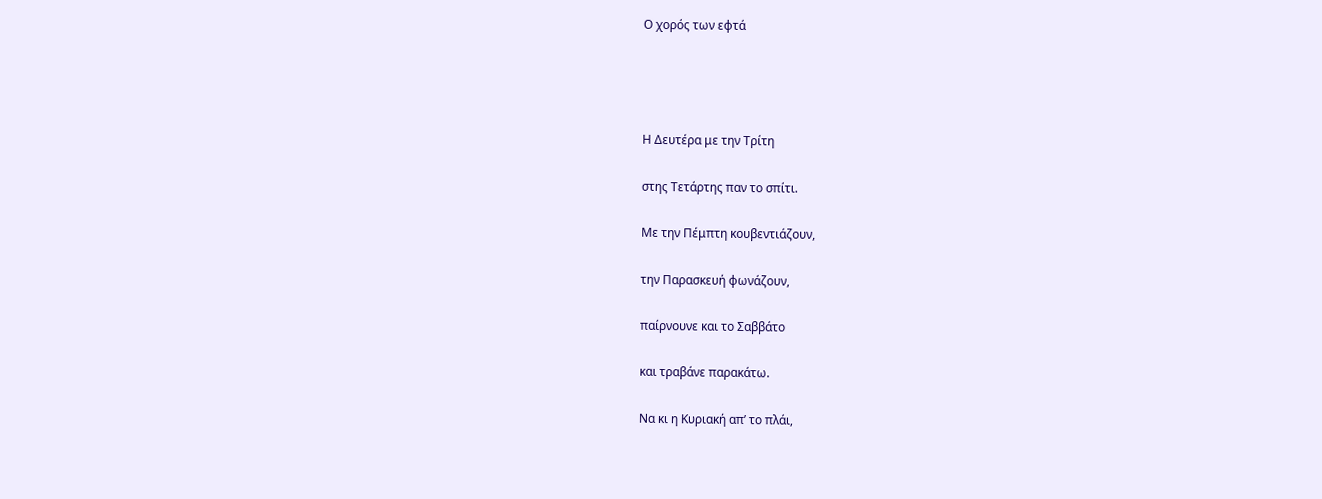Ο χορός των εφτά




Η Δευτέρα με την Τρίτη

στης Τετάρτης παν το σπίτι.

Με την Πέμπτη κουβεντιάζουν,

την Παρασκευή φωνάζουν,

παίρνουνε και το Σαββάτο

και τραβάνε παρακάτω.

Να κι η Κυριακή απ’ το πλάι,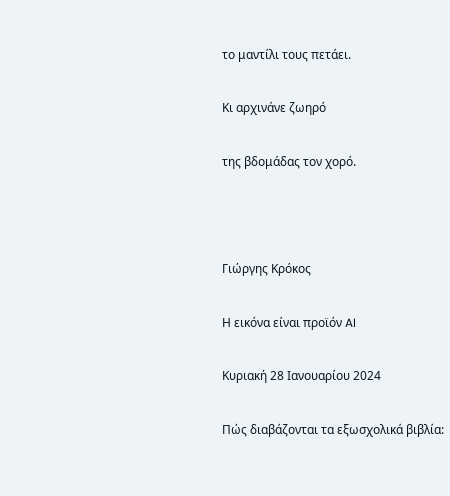το μαντίλι τους πετάει.

Κι αρχινάνε ζωηρό

της βδομάδας τον χορό.



Γιώργης Κρόκος

Η εικόνα είναι προϊόν AI

Κυριακή 28 Ιανουαρίου 2024

Πώς διαβάζονται τα εξωσχολικά βιβλία: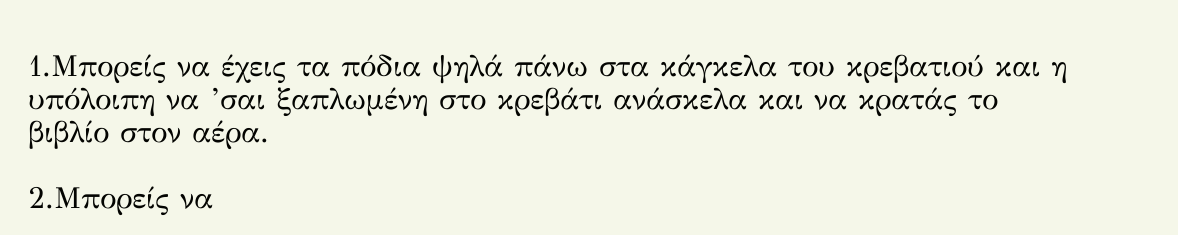1.Μπορείς να έχεις τα πόδια ψηλά πάνω στα κάγκελα του κρεβατιού και η υπόλοιπη να ’σαι ξαπλωμένη στο κρεβάτι ανάσκελα και να κρατάς το βιβλίο στον αέρα.

2.Μπορείς να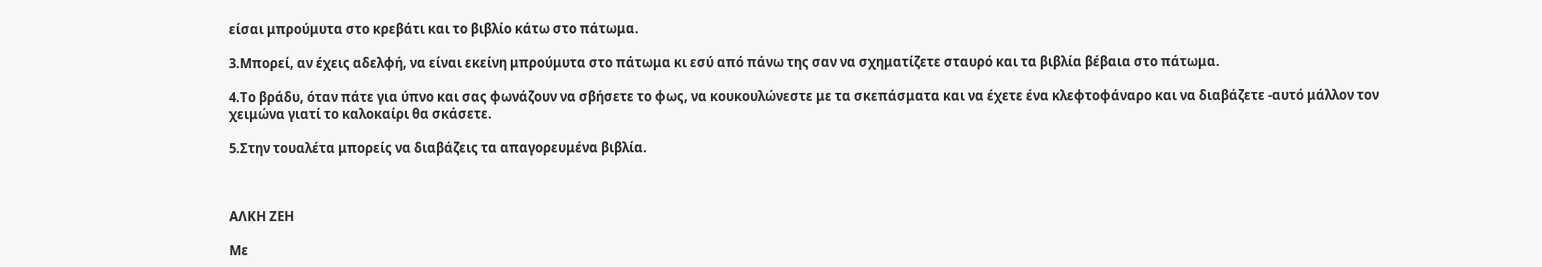είσαι μπρούμυτα στο κρεβάτι και το βιβλίο κάτω στο πάτωμα.

3.Μπορεί, αν έχεις αδελφή, να είναι εκείνη μπρούμυτα στο πάτωμα κι εσύ από πάνω της σαν να σχηματίζετε σταυρό και τα βιβλία βέβαια στο πάτωμα.

4.Το βράδυ, όταν πάτε για ύπνο και σας φωνάζουν να σβήσετε το φως, να κουκουλώνεστε με τα σκεπάσματα και να έχετε ένα κλεφτοφάναρο και να διαβάζετε -αυτό μάλλον τον χειμώνα γιατί το καλοκαίρι θα σκάσετε.

5.Στην τουαλέτα μπορείς να διαβάζεις τα απαγορευμένα βιβλία.



ΑΛΚΗ ΖΕΗ

Με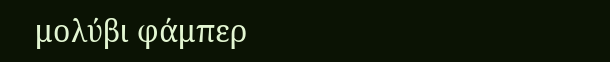μολύβι φάμπερ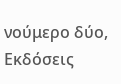νούμερο δύο, Εκδόσεις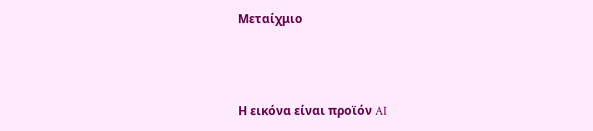Μεταίχμιο



Η εικόνα είναι προϊόν AI